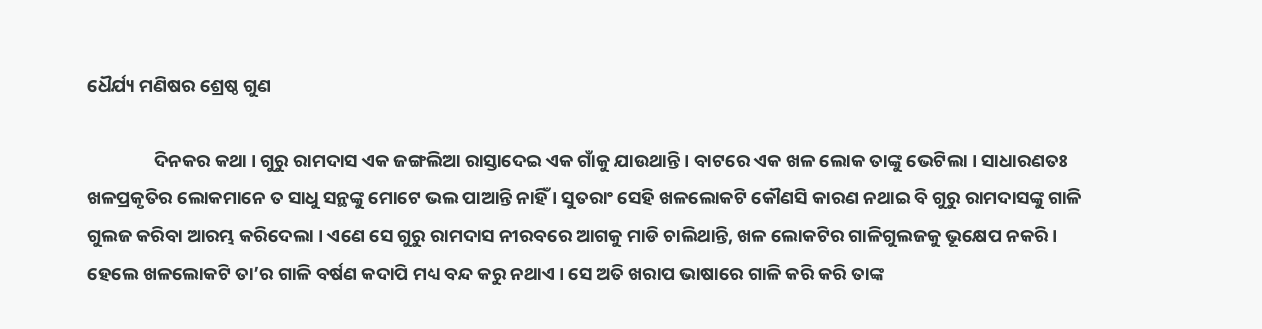ଧୈର୍ଯ୍ୟ ମଣିଷର ଶ୍ରେଷ୍ଠ ଗୁଣ

                ଦିନକର କଥା । ଗୁରୁ ରାମଦାସ ଏକ ଜଙ୍ଗଲିଆ ରାସ୍ତାଦେଇ ଏକ ଗାଁକୁ ଯାଉଥାନ୍ତି । ବାଟରେ ଏକ ଖଳ ଲୋକ ତାଙ୍କୁ ଭେଟିଲା । ସାଧାରଣତଃ ଖଳପ୍ରକୃତିର ଲୋକମାନେ ତ ସାଧୁ ସନ୍ଥଙ୍କୁ ମୋଟେ ଭଲ ପାଆନ୍ତି ନାହିଁ । ସୁତରାଂ ସେହି ଖଳଲୋକଟି କୌଣସି କାରଣ ନଥାଇ ବି ଗୁରୁ ରାମଦାସଙ୍କୁ ଗାଳି ଗୁଲଜ କରିବା ଆରମ୍ଭ କରିଦେଲା । ଏଣେ ସେ ଗୁରୁ ରାମଦାସ ନୀରବରେ ଆଗକୁ ମାଡି ଚାଲିଥାନ୍ତି, ଖଳ ଲୋକଟିର ଗାଳିଗୁଲଜକୁ ଭୂକ୍ଷେପ ନକରି । ହେଲେ ଖଳଲୋକଟି ତା’ର ଗାଳି ବର୍ଷଣ କଦାପି ମଧ୍ୟ ବନ୍ଦ କରୁ ନଥାଏ । ସେ ଅତି ଖରାପ ଭାଷାରେ ଗାଳି କରି କରି ତାଙ୍କ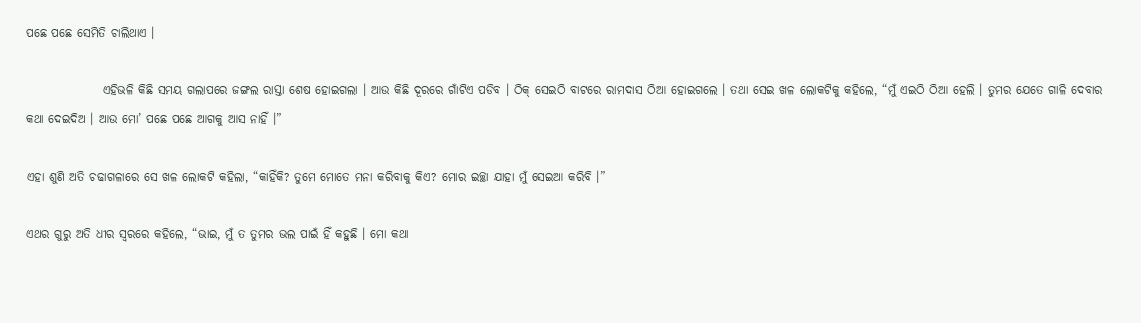ପଛେ ପଛେ ସେମିତି ଚାଲିଥାଏ ।

                ଏହିଭଳି କିଛି ସମୟ ଗଲାପରେ ଜଙ୍ଗଲ ରାସ୍ତା ଶେଷ ହୋଇଗଲା । ଆଉ କିଛି ଦୂରରେ ଗାଁଟିଏ ପଡିବ । ଠିକ୍ ସେଇଠି ବାଟରେ ରାମଦାସ ଠିଆ ହୋଇଗଲେ । ତଥା ସେଇ ଖଳ ଲୋକଟିକୁ କହିଲେ, “ମୁଁ ଏଇଠି ଠିଆ ହେଲି । ତୁମର ଯେତେ ଗାଳି ଦେବାର କଥା ଦେଇଦିଅ । ଆଉ ମୋ’ ପଛେ ପଛେ ଆଗକୁ ଆସ ନାହିଁ ।”

ଏହା ଶୁଣି ଅତି ଚଢାଗଳାରେ ସେ ଖଳ ଲୋକଟି କହିଲା, “କାହିଁକି? ତୁମେ ମୋତେ ମନା କରିବାକୁ କିଏ? ମୋର ଇଚ୍ଛା ଯାହା ମୁଁ ସେଇଆ କରିବି ।”

ଏଥର ଗୁରୁ ଅତି ଧୀର ସ୍ୱରରେ କହିଲେ, “ଭାଇ, ମୁଁ ତ ତୁମର ଭଲ ପାଇଁ ହିଁ କହୁଛି । ମୋ କଥା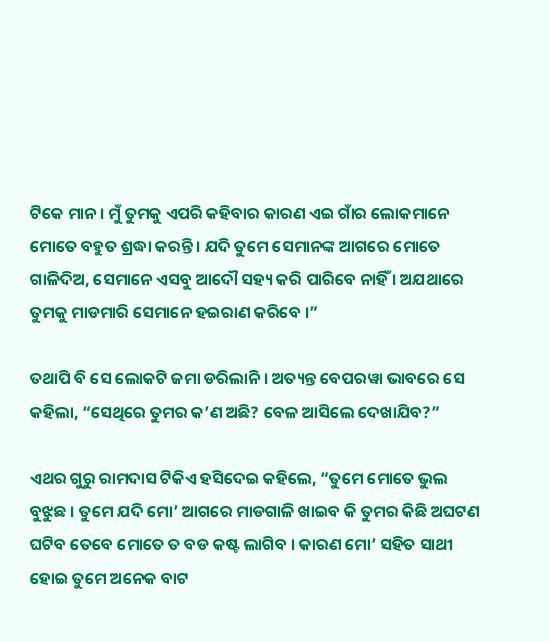ଟିକେ ମାନ । ମୁଁ ତୁମକୁ ଏପରି କହିବାର କାରଣ ଏଇ ଗାଁର ଲୋକମାନେ ମୋତେ ବହୁତ ଶ୍ରଦ୍ଧା କରନ୍ତି । ଯଦି ତୁମେ ସେମାନଙ୍କ ଆଗରେ ମୋତେ ଗାଳିଦିଅ, ସେମାନେ ଏସବୁ ଆଦୌ ସହ୍ୟ କରି ପାରିବେ ନାହିଁ । ଅଯଥାରେ ତୁମକୁ ମାଡମାରି ସେମାନେ ହଇରାଣ କରିବେ ।”

ତଥାପି ବି ସେ ଲୋକଟି ଜମା ଡରିଲାନି । ଅତ୍ୟନ୍ତ ବେପରୱା ଭାବରେ ସେ କହିଲା, “ସେଥିରେ ତୁମର କ’ଣ ଅଛି? ବେଳ ଆସିଲେ ଦେଖାଯିବ?”

ଏଥର ଗୁରୁ ରାମଦାସ ଟିକିଏ ହସିଦେଇ କହିଲେ, “ତୁମେ ମୋତେ ଭୁଲ ବୁଝୁଛ । ତୁମେ ଯଦି ମୋ’ ଆଗରେ ମାଡଗାଳି ଖାଇବ କି ତୁମର କିଛି ଅଘଟଣ ଘଟିବ ତେବେ ମୋତେ ତ ବଡ କଷ୍ଟ ଲାଗିବ । କାରଣ ମୋ’ ସହିତ ସାଥୀ ହୋଇ ତୁମେ ଅନେକ ବାଟ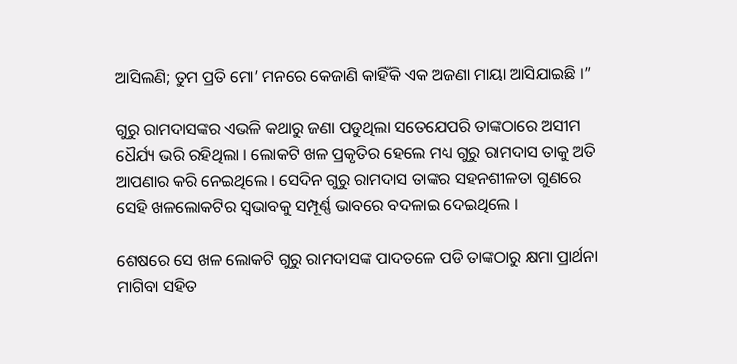ଆସିଲଣି; ତୁମ ପ୍ରତି ମୋ’ ମନରେ କେଜାଣି କାହିଁକି ଏକ ଅଜଣା ମାୟା ଆସିଯାଇଛି ।”

ଗୁରୁ ରାମଦାସଙ୍କର ଏଭଳି କଥାରୁ ଜଣା ପଡୁଥିଲା ସତେଯେପରି ତାଙ୍କଠାରେ ଅସୀମ ଧୈର୍ଯ୍ୟ ଭରି ରହିଥିଲା । ଲୋକଟି ଖଳ ପ୍ରକୃତିର ହେଲେ ମଧ୍ୟ ଗୁରୁ ରାମଦାସ ତାକୁ ଅତି ଆପଣାର କରି ନେଇଥିଲେ । ସେଦିନ ଗୁରୁ ରାମଦାସ ତାଙ୍କର ସହନଶୀଳତା ଗୁଣରେ ସେହି ଖଳଲୋକଟିର ସ୍ୱଭାବକୁ ସମ୍ପୂର୍ଣ୍ଣ ଭାବରେ ବଦଳାଇ ଦେଇଥିଲେ ।

ଶେଷରେ ସେ ଖଳ ଲୋକଟି ଗୁରୁ ରାମଦାସଙ୍କ ପାଦତଳେ ପଡି ତାଙ୍କଠାରୁ କ୍ଷମା ପ୍ରାର୍ଥନା ମାଗିବା ସହିତ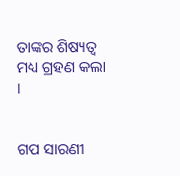ତାଙ୍କର ଶିଷ୍ୟତ୍ୱ ମଧ୍ୟ ଗ୍ରହଣ କଲା ।


ଗପ ସାରଣୀ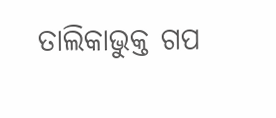ତାଲିକାଭୁକ୍ତ ଗପ